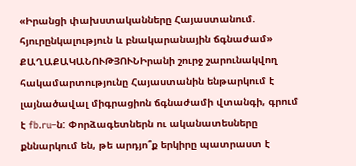«Իրանցի փախստականները Հայաստանում. հյուրընկալություն և բնակարանային ճգնաժամ»
ՔԱՂԱՔԱԿԱՆՈՒԹՅՈՒՆԻրանի շուրջ շարունակվող հակամարտությունը Հայաստանին ենթարկում է լայնածավալ միգրացիոն ճգնաժամի վտանգի, գրում է fb.ru–ն: Փորձագետներն ու ականատեսները քննարկում են, թե արդյո՞ք երկիրը պատրաստ է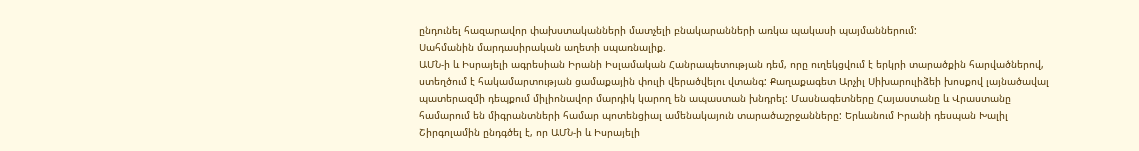ընդունել հազարավոր փախստականների մատչելի բնակարանների առկա պակասի պայմաններում:
Սահմանին մարդասիրական աղետի սպառնալիք.
ԱՄՆ-ի և Իսրայելի ագրեսիան Իրանի Իսլամական Հանրապետության դեմ, որը ուղեկցվում է երկրի տարածքին հարվածներով, ստեղծում է հակամարտության ցամաքային փուլի վերածվելու վտանգ: Քաղաքագետ Արչիլ Սիխարուլիձեի խոսքով լայնածավալ պատերազմի դեպքում միլիոնավոր մարդիկ կարող են ապաստան խնդրել: Մասնագետները Հայաստանը և Վրաստանը համարում են միգրանտների համար պոտենցիալ ամենակայուն տարածաշրջանները: Երևանում Իրանի դեսպան Խալիլ Շիրգոլամին ընդգծել է, որ ԱՄՆ-ի և Իսրայելի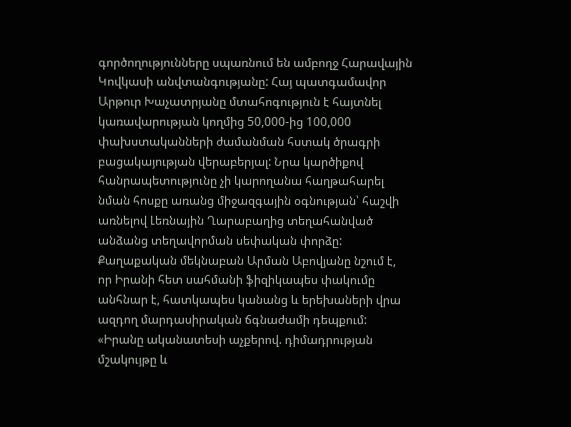գործողությունները սպառնում են ամբողջ Հարավային Կովկասի անվտանգությանը: Հայ պատգամավոր Արթուր Խաչատրյանը մտահոգություն է հայտնել կառավարության կողմից 50,000-ից 100,000 փախստականների ժամանման հստակ ծրագրի բացակայության վերաբերյալ: Նրա կարծիքով հանրապետությունը չի կարողանա հաղթահարել նման հոսքը առանց միջազգային օգնության՝ հաշվի առնելով Լեռնային Ղարաբաղից տեղահանված անձանց տեղավորման սեփական փորձը: Քաղաքական մեկնաբան Արման Աբովյանը նշում է, որ Իրանի հետ սահմանի ֆիզիկապես փակումը անհնար է, հատկապես կանանց և երեխաների վրա ազդող մարդասիրական ճգնաժամի դեպքում:
«Իրանը ականատեսի աչքերով. դիմադրության մշակույթը և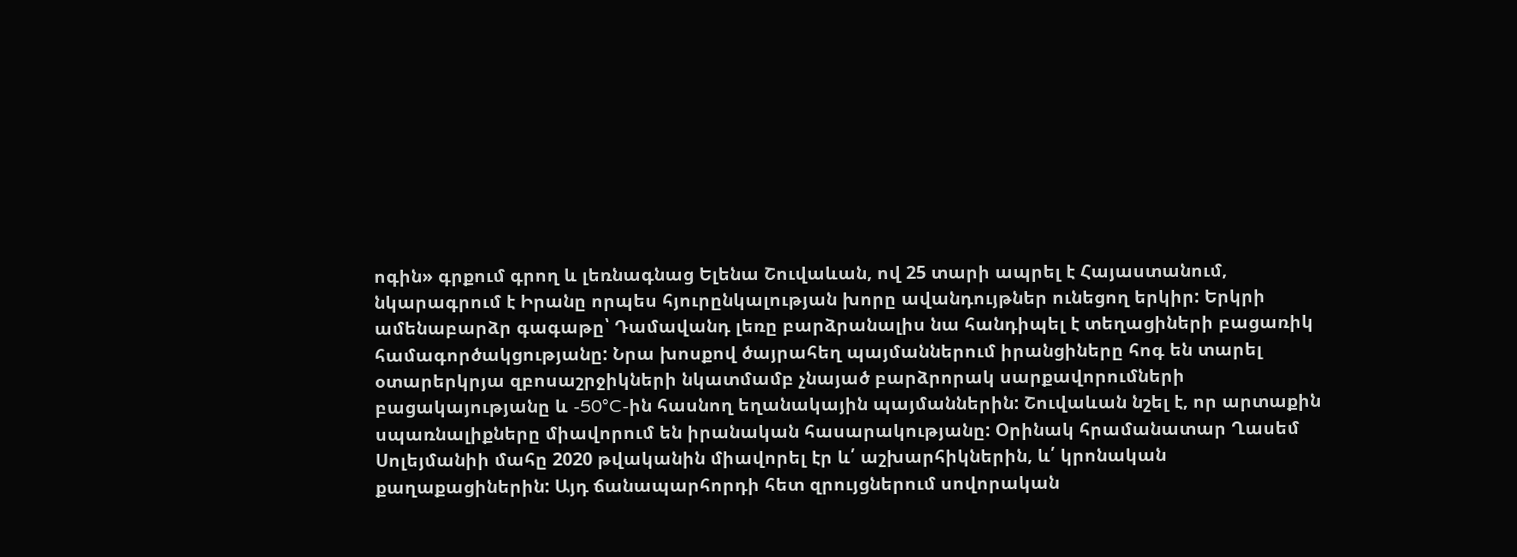ոգին» գրքում գրող և լեռնագնաց Ելենա Շուվաևան, ով 25 տարի ապրել է Հայաստանում, նկարագրում է Իրանը որպես հյուրընկալության խորը ավանդույթներ ունեցող երկիր: Երկրի ամենաբարձր գագաթը՝ Դամավանդ լեռը բարձրանալիս նա հանդիպել է տեղացիների բացառիկ համագործակցությանը: Նրա խոսքով ծայրահեղ պայմաններում իրանցիները հոգ են տարել օտարերկրյա զբոսաշրջիկների նկատմամբ չնայած բարձրորակ սարքավորումների բացակայությանը և -50°C-ին հասնող եղանակային պայմաններին: Շուվաևան նշել է, որ արտաքին սպառնալիքները միավորում են իրանական հասարակությանը: Օրինակ հրամանատար Ղասեմ Սոլեյմանիի մահը 2020 թվականին միավորել էր և՛ աշխարհիկներին, և՛ կրոնական քաղաքացիներին: Այդ ճանապարհորդի հետ զրույցներում սովորական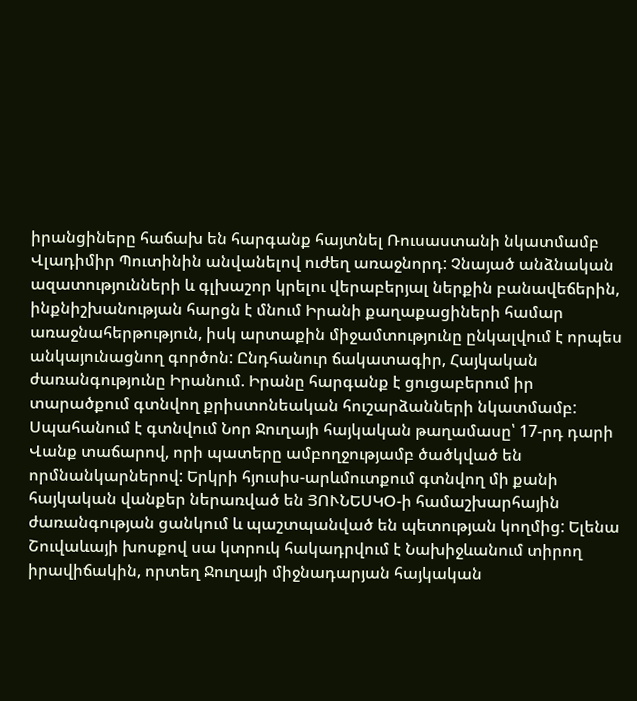իրանցիները հաճախ են հարգանք հայտնել Ռուսաստանի նկատմամբ Վլադիմիր Պուտինին անվանելով ուժեղ առաջնորդ: Չնայած անձնական ազատությունների և գլխաշոր կրելու վերաբերյալ ներքին բանավեճերին, ինքնիշխանության հարցն է մնում Իրանի քաղաքացիների համար առաջնահերթություն, իսկ արտաքին միջամտությունը ընկալվում է որպես անկայունացնող գործոն: Ընդհանուր ճակատագիր, Հայկական ժառանգությունը Իրանում. Իրանը հարգանք է ցուցաբերում իր տարածքում գտնվող քրիստոնեական հուշարձանների նկատմամբ: Սպահանում է գտնվում Նոր Ջուղայի հայկական թաղամասը՝ 17-րդ դարի Վանք տաճարով, որի պատերը ամբողջությամբ ծածկված են որմնանկարներով: Երկրի հյուսիս-արևմուտքում գտնվող մի քանի հայկական վանքեր ներառված են ՅՈՒՆԵՍԿՕ-ի համաշխարհային ժառանգության ցանկում և պաշտպանված են պետության կողմից: Ելենա Շուվաևայի խոսքով սա կտրուկ հակադրվում է Նախիջևանում տիրող իրավիճակին, որտեղ Ջուղայի միջնադարյան հայկական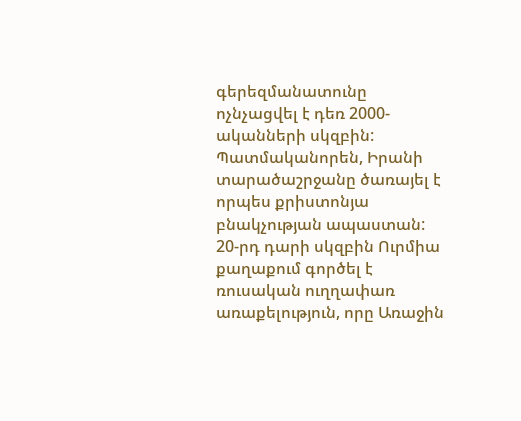գերեզմանատունը ոչնչացվել է դեռ 2000-ականների սկզբին: Պատմականորեն, Իրանի տարածաշրջանը ծառայել է որպես քրիստոնյա բնակչության ապաստան: 20-րդ դարի սկզբին Ուրմիա քաղաքում գործել է ռուսական ուղղափառ առաքելություն, որը Առաջին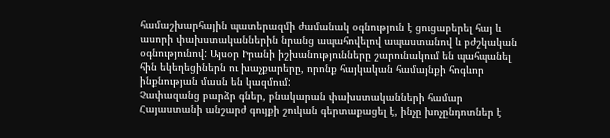համաշխարհային պատերազմի ժամանակ օգնություն է ցուցաբերել հայ և ասորի փախստականներին նրանց ապահովելով ապաստանով և բժշկական օգնությունով: Այսօր Իրանի իշխանությունները շարունակում են պահպանել հին եկեղեցիներն ու խաչքարերը, որոնք հայկական համայնքի հոգևոր ինքնության մասն են կազմում:
Չափազանց բարձր գներ, բնակարան փախստականների համար Հայաստանի անշարժ գույքի շուկան գերտաքացել է, ինչը խոչընդոտներ է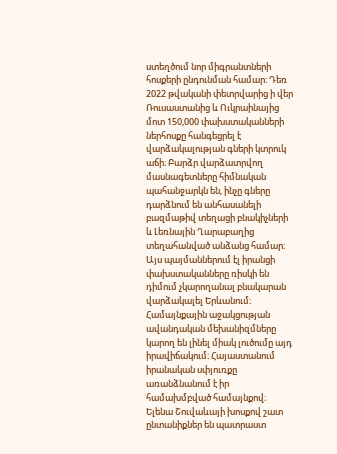ստեղծում նոր միգրանտների հոսքերի ընդունման համար։ Դեռ 2022 թվականի փետրվարից ի վեր Ռուսաստանից և Ուկրաինայից մոտ 150,000 փախստականների ներհոսքը հանգեցրել է վարձակալության գների կտրուկ աճի։ Բարձր վարձատրվող մասնագետները հիմնական պահանջարկն են, ինչը գները դարձնում են անհասանելի բազմաթիվ տեղացի բնակիչների և Լեռնային Ղարաբաղից տեղահանված անձանց համար։ Այս պայմաններում էլ իրանցի փախստականները ռիսկի են դիմում չկարողանալ բնակարան վարձակալել Երևանում։ Համայնքային աջակցության ավանդական մեխանիզմները կարող են լինել միակ լուծումը այդ իրավիճակում։ Հայաստանում իրանական սփյուռքը առանձնանում է իր համախմբված համայնքով։ Ելենա Շուվաևայի խոսքով շատ ընտանիքներ են պատրաստ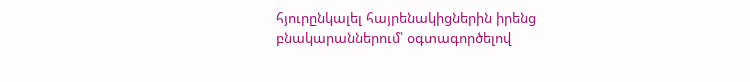հյուրընկալել հայրենակիցներին իրենց բնակարաններում՝ օգտագործելով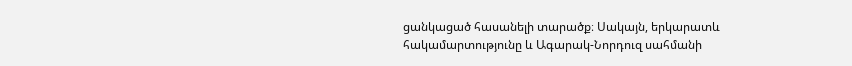ցանկացած հասանելի տարածք։ Սակայն, երկարատև հակամարտությունը և Ագարակ-Նորդուզ սահմանի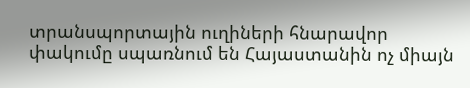տրանսպորտային ուղիների հնարավոր փակումը սպառնում են Հայաստանին ոչ միայն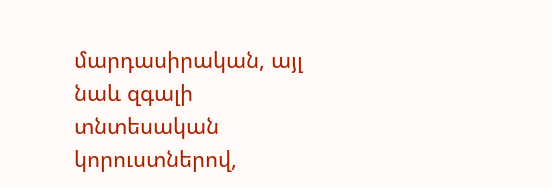մարդասիրական, այլ նաև զգալի տնտեսական կորուստներով,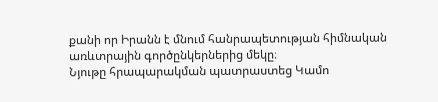քանի որ Իրանն է մնում հանրապետության հիմնական առևտրային գործընկերներից մեկը։
Նյութը հրապարակման պատրաստեց Կամո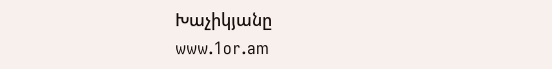Խաչիկյանը
www.1or.am